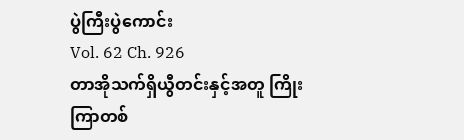ပွဲကြီးပွဲကောင်း
Vol. 62 Ch. 926
တာအိုသက်ရှိယွီတင်းနှင့်အတူ ကြိုးကြာတစ်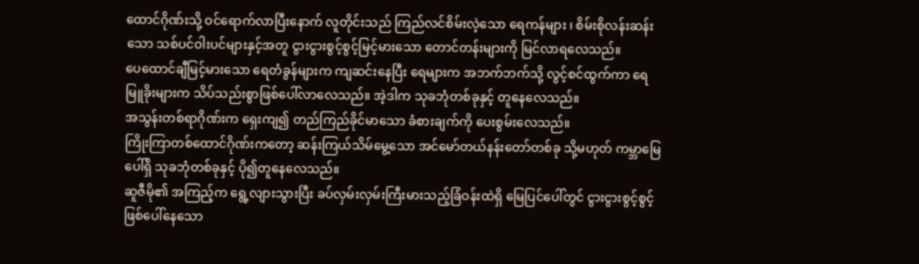ထောင်ဂိုဏ်းသို့ ဝင်ရောက်လာပြီးနောက် လူတိုင်းသည် ကြည်လင်စိမ်းလဲ့သော ရေကန်များ ၊ စိမ်းစိုလန်းဆန်းသော သစ်ပင်ဝါးပင်များနှင့်အတူ ငွားငွားစွင့်စွင့်မြင့်မားသော တောင်တန်းများကို မြင်လာရလေသည်။
ပေထောင်ချီမြင့်မားသော ရေတံခွန်များက ကျဆင်းနေပြီး ရေများက အဘက်ဘက်သို့ လွင့်စင်ထွက်ကာ ရေမြူခိုးများက သိပ်သည်းစွာဖြစ်ပေါ်လာလေသည်။ အဲ့ဒါက သုခဘုံတစ်ခုနှင့် တူနေလေသည်။
အသွန်းတစ်ရာဂိုဏ်းက ရှေးကျ၍ တည်ကြည်ခိုင်မာသော ခံစားချက်ကို ပေးစွမ်းလေသည်။
ကြိုးကြာတစ်ထောင်ဂိုဏ်းကတော့ ဆန်းကြယ်သိမ်မွေ့သော အင်မော်တယ်နန်းတော်တစ်ခု သို့မဟုတ် ကမ္ဘာမြေပေါ်ရှိ သုခဘုံတစ်ခုနှင့် ပို၍တူနေလေသည်။
ဆူဇီမို၏ အကြည့်က ရွေ့လျားသွားပြီး ခပ်လှမ်းလှမ်းကြီးမားသည့်ခြံဝန်းထဲရှိ မြေပြင်ပေါ်တွင် ငွားငွားစွင့်စွင့် ဖြစ်ပေါ်နေသော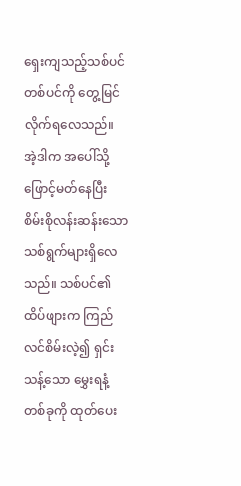ရှေးကျသည့်သစ်ပင်တစ်ပင်ကို တွေ့မြင်လိုက်ရလေသည်။
အဲ့ဒါက အပေါ်သို့ ဖြောင့်မတ်နေပြီး စိမ်းစိုလန်းဆန်းသော သစ်ရွက်များရှိလေသည်။ သစ်ပင်၏ထိပ်ဖျားက ကြည်လင်စိမ်းလဲ့၍ ရှင်းသန့်သော မွှေးရနံ့တစ်ခုကို ထုတ်ပေး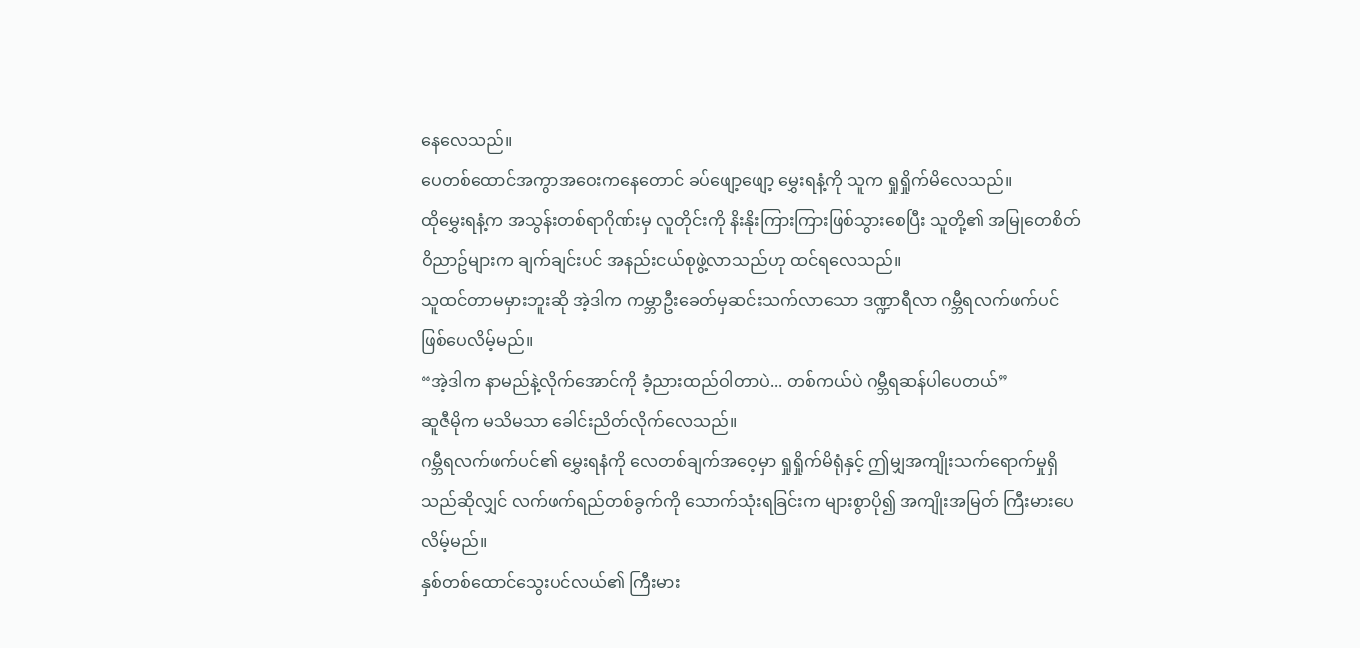နေလေသည်။
ပေတစ်ထောင်အကွာအဝေးကနေတောင် ခပ်ဖျော့ဖျော့ မွှေးရနံ့ကို သူက ရှုရှိုက်မိလေသည်။
ထိုမွှေးရနံ့က အသွန်းတစ်ရာဂိုဏ်းမှ လူတိုင်းကို နိးနိုးကြားကြားဖြစ်သွားစေပြီး သူတို့၏ အမြုတေစိတ်ဝိညာဥ်များက ချက်ချင်းပင် အနည်းငယ်စုဖွဲ့လာသည်ဟု ထင်ရလေသည်။
သူထင်တာမမှားဘူးဆို အဲ့ဒါက ကမ္ဘာဦးခေတ်မှဆင်းသက်လာသော ဒဏ္ဍာရီလာ ဂမ္ဘီရလက်ဖက်ပင် ဖြစ်ပေလိမ့်မည်။
“အဲ့ဒါက နာမည်နဲ့လိုက်အောင်ကို ခံ့ညားထည်ဝါတာပဲ... တစ်ကယ်ပဲ ဂမ္ဘီရဆန်ပါပေတယ်”
ဆူဇီမိုက မသိမသာ ခေါင်းညိတ်လိုက်လေသည်။
ဂမ္ဘီရလက်ဖက်ပင်၏ မွှေးရနံကို လေတစ်ချက်အဝေ့မှာ ရှုရှိုက်မိရုံနှင့် ဤမျှအကျိုးသက်ရောက်မှုရှိသည်ဆိုလျှင် လက်ဖက်ရည်တစ်ခွက်ကို သောက်သုံးရခြင်းက များစွာပို၍ အကျိုးအမြတ် ကြီးမားပေလိမ့်မည်။
နှစ်တစ်ထောင်သွေးပင်လယ်၏ ကြီးမား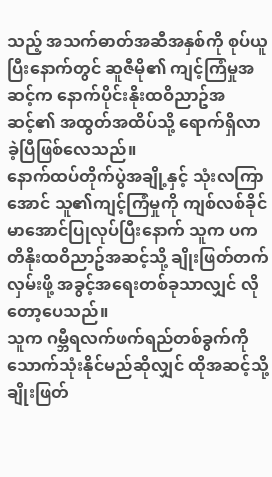သည့် အသက်ဓာတ်အဆီအနှစ်ကို စုပ်ယူပြီးနောက်တွင် ဆူဇီမို၏ ကျင့်ကြံမှုအဆင့်က နောက်ပိုင်းနိုးထဝိညာဥ်အဆင့်၏ အထွတ်အထိပ်သို့ ရောက်ရှိလာခဲ့ပြီဖြစ်လေသည်။
နောက်ထပ်တိုက်ပွဲအချို့နှင့် သုံးလကြာအောင် သူ၏ကျင့်ကြံမှုကို ကျစ်လစ်ခိုင်မာအောင်ပြုလုပ်ပြီးနောက် သူက ပကတိနိုးထဝိညာဥ်အဆင့်သို့ ချိုးဖြတ်တက်လှမ်းဖို့ အခွင့်အရေးတစ်ခုသာလျှင် လိုတော့ပေသည်။
သူက ဂမ္ဘီရလက်ဖက်ရည်တစ်ခွက်ကို သောက်သုံးနိုင်မည်ဆိုလျှင် ထိုအဆင့်သို့ ချိုးဖြတ်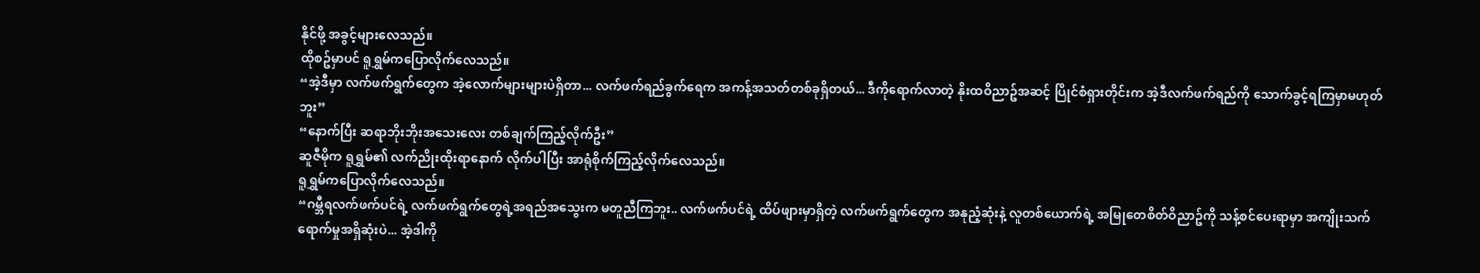နိုင်ဖို့ အခွင့်များလေသည်။
ထိုစဥ်မှာပင် ရူရွှမ်ကပြောလိုက်လေသည်။
“အဲ့ဒီမှာ လက်ဖက်ရွက်တွေက အဲ့လောက်များများပဲရှိတာ... လက်ဖက်ရည်ခွက်ရေက အကန့်အသတ်တစ်ခုရှိတယ်... ဒီကိုရောက်လာတဲ့ နိုးထဝိညာဥ်အဆင့် ပြိုင်စံရှားတိုင်းက အဲ့ဒီလက်ဖက်ရည်ကို သောက်ခွင့်ရကြမှာမဟုတ်ဘူး”
“နောက်ပြီး ဆရာဘိုးဘိုးအသေးလေး တစ်ချက်ကြည့်လိုက်ဦး”
ဆူဇီမိုက ရူရွှမ်၏ လက်ညိုးထိုးရာနောက် လိုက်ပါပြီး အာရုံစိုက်ကြည့်လိုက်လေသည်။
ရူရွှမ်ကပြောလိုက်လေသည်။
“ဂမ္ဘီရလက်ဖက်ပင်ရဲ့ လက်ဖက်ရွက်တွေရဲ့အရည်အသွေးက မတူညီကြဘူး.. လက်ဖက်ပင်ရဲ့ ထိပ်ဖျားမှာရှိတဲ့ လက်ဖက်ရွက်တွေက အနုညံ့ဆုံးနဲ့ လူတစ်ယောက်ရဲ့ အမြုတေစိတ်ဝိညာဥ်ကို သန့်စင်ပေးရာမှာ အကျိုးသက်ရောက်မှုအရှိဆုံးပဲ... အဲ့ဒါကို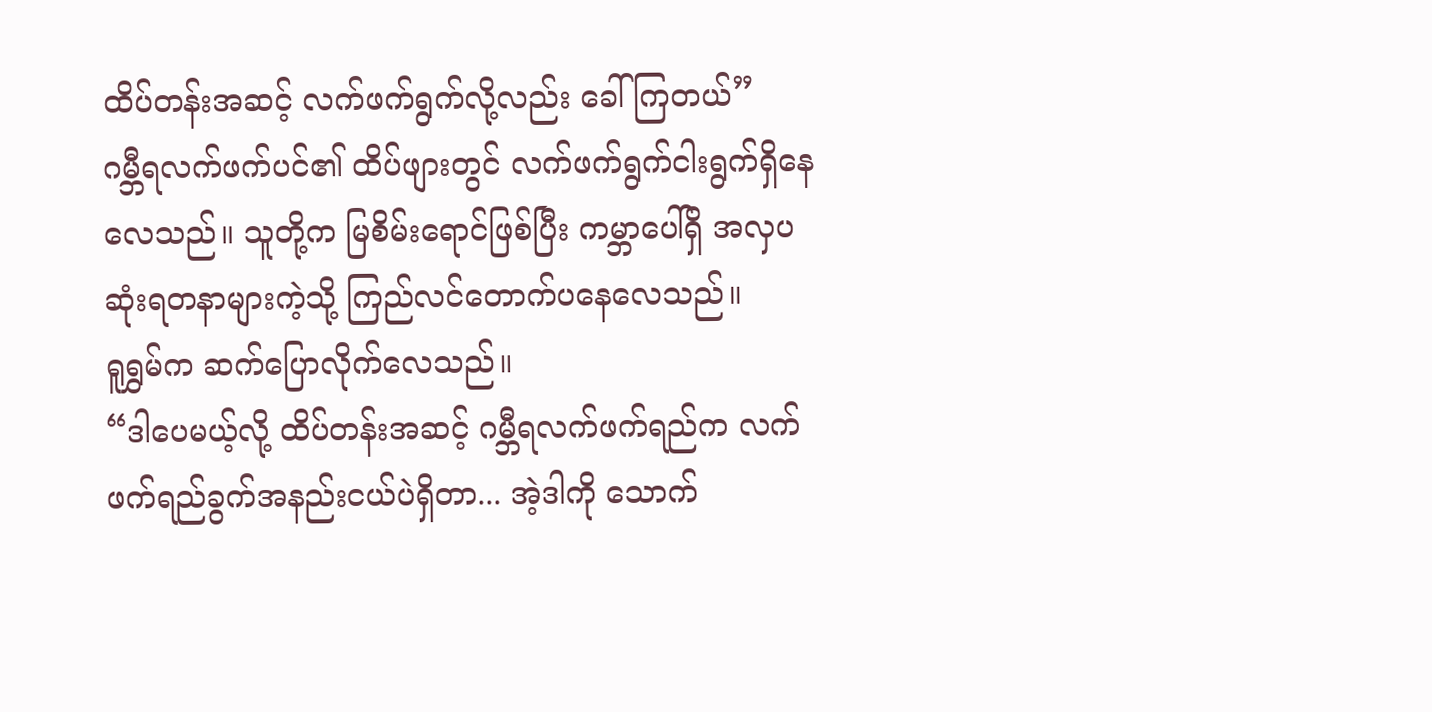ထိပ်တန်းအဆင့် လက်ဖက်ရွက်လို့လည်း ခေါ်ကြတယ်”
ဂမ္ဘီရလက်ဖက်ပင်၏ ထိပ်ဖျားတွင် လက်ဖက်ရွက်ငါးရွက်ရှိနေလေသည်။ သူတို့က မြစိမ်းရောင်ဖြစ်ပြီး ကမ္ဘာပေါ်ရှိ အလှပဆုံးရတနာများကဲ့သို့ ကြည်လင်တောက်ပနေလေသည်။
ရူရွှမ်က ဆက်ပြောလိုက်လေသည်။
“ဒါပေမယ့်လို့ ထိပ်တန်းအဆင့် ဂမ္ဘီရလက်ဖက်ရည်က လက်ဖက်ရည်ခွက်အနည်းငယ်ပဲရှိတာ... အဲ့ဒါကို သောက်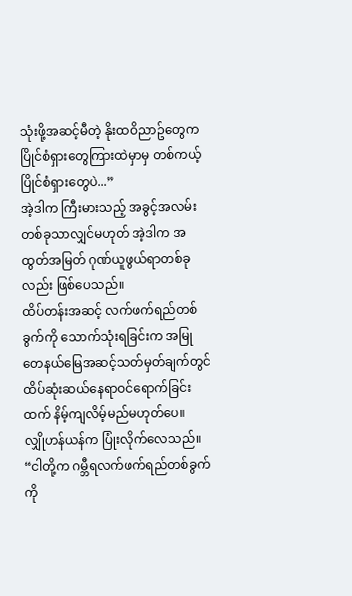သုံးဖို့အဆင့်မီတဲ့ နိုးထဝိညာဥ်တွေက ပြိုင်စံရှားတွေကြားထဲမှာမှ တစ်ကယ့်ပြိုင်စံရှားတွေပဲ...”
အဲ့ဒါက ကြီးမားသည့် အခွင့်အလမ်းတစ်ခုသာလျှင်မဟုတ် အဲ့ဒါက အထွတ်အမြတ် ဂုဏ်ယူဖွယ်ရာတစ်ခုလည်း ဖြစ်ပေသည်။
ထိပ်တန်းအဆင့် လက်ဖက်ရည်တစ်ခွက်ကို သောက်သုံးရခြင်းက အမြုတေနယ်မြေအဆင့်သတ်မှတ်ချက်တွင် ထိပ်ဆုံးဆယ်နေရာဝင်ရောက်ခြင်းထက် နိမ့်ကျလိမ့်မည်မဟုတ်ပေ။
လျှိုဟန်ယန်က ပြုံးလိုက်လေသည်။
“ငါတို့က ဂမ္ဘီရလက်ဖက်ရည်တစ်ခွက်ကို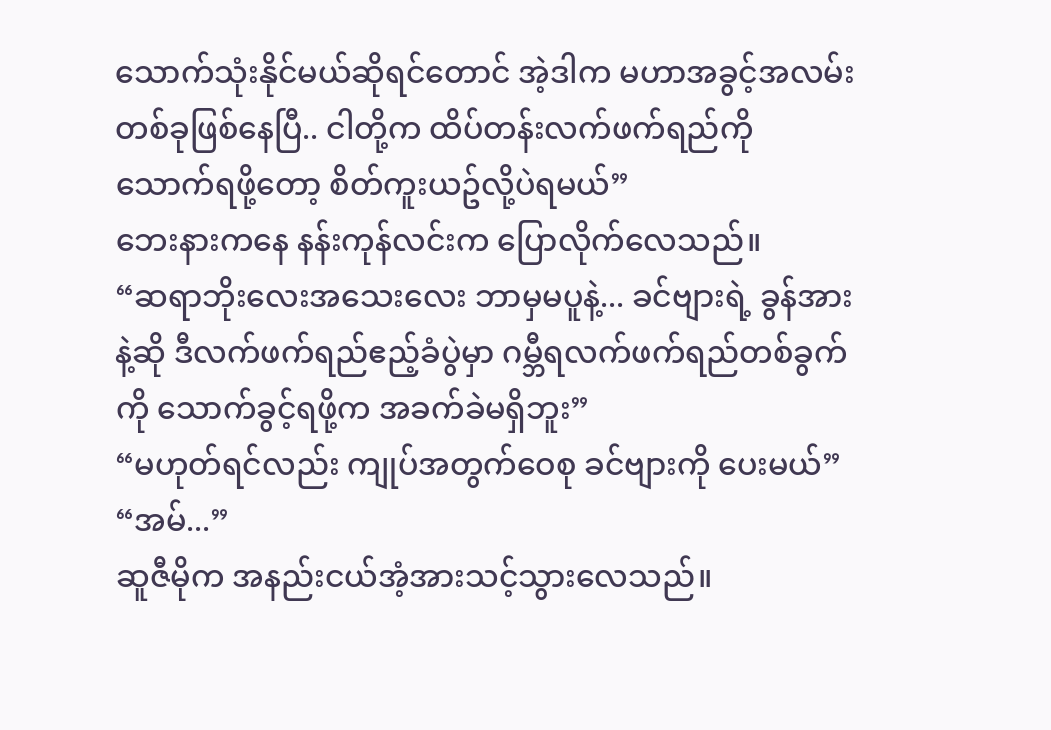သောက်သုံးနိုင်မယ်ဆိုရင်တောင် အဲ့ဒါက မဟာအခွင့်အလမ်းတစ်ခုဖြစ်နေပြီ.. ငါတို့က ထိပ်တန်းလက်ဖက်ရည်ကို သောက်ရဖို့တော့ စိတ်ကူးယဥ်လို့ပဲရမယ်”
ဘေးနားကနေ နန်းကုန်လင်းက ပြောလိုက်လေသည်။
“ဆရာဘိုးလေးအသေးလေး ဘာမှမပူနဲ့... ခင်ဗျားရဲ့ ခွန်အားနဲ့ဆို ဒီလက်ဖက်ရည်ဧည့်ခံပွဲမှာ ဂမ္ဘီရလက်ဖက်ရည်တစ်ခွက်ကို သောက်ခွင့်ရဖို့က အခက်ခဲမရှိဘူး”
“မဟုတ်ရင်လည်း ကျုပ်အတွက်ဝေစု ခင်ဗျားကို ပေးမယ်”
“အမ်...”
ဆူဇီမိုက အနည်းငယ်အံ့အားသင့်သွားလေသည်။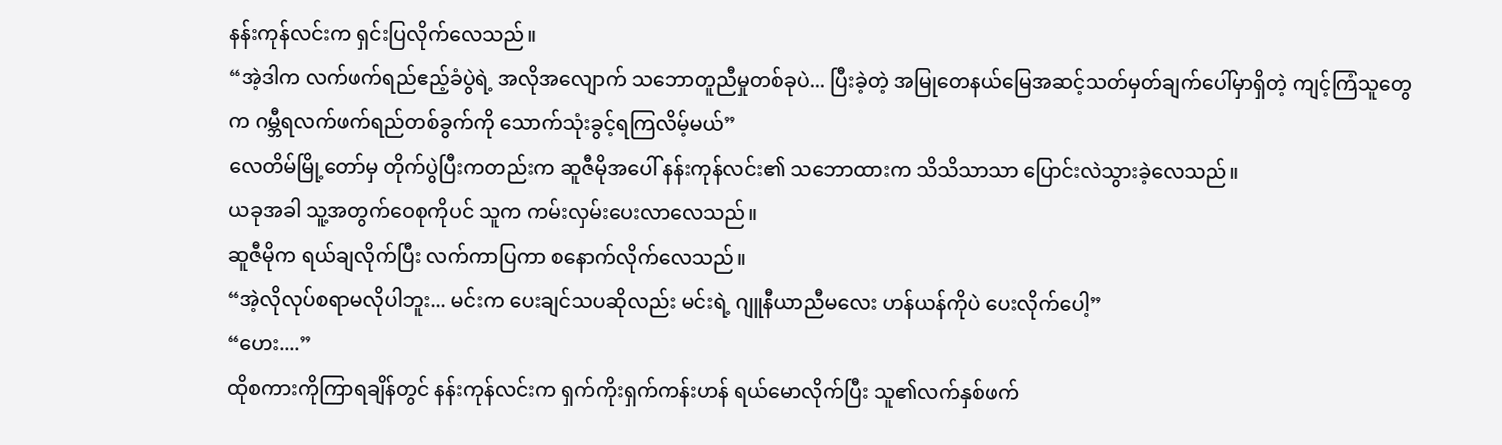နန်းကုန်လင်းက ရှင်းပြလိုက်လေသည်။
“အဲ့ဒါက လက်ဖက်ရည်ဧည့်ခံပွဲရဲ့ အလိုအလျောက် သဘောတူညီမှုတစ်ခုပဲ... ပြီးခဲ့တဲ့ အမြုတေနယ်မြေအဆင့်သတ်မှတ်ချက်ပေါ်မှာရှိတဲ့ ကျင့်ကြံသူတွေက ဂမ္ဘီရလက်ဖက်ရည်တစ်ခွက်ကို သောက်သုံးခွင့်ရကြလိမ့်မယ်”
လေတိမ်မြို့တော်မှ တိုက်ပွဲပြီးကတည်းက ဆူဇီမိုအပေါ် နန်းကုန်လင်း၏ သဘောထားက သိသိသာသာ ပြောင်းလဲသွားခဲ့လေသည်။
ယခုအခါ သူ့အတွက်ဝေစုကိုပင် သူက ကမ်းလှမ်းပေးလာလေသည်။
ဆူဇီမိုက ရယ်ချလိုက်ပြီး လက်ကာပြကာ စနောက်လိုက်လေသည်။
“အဲ့လိုလုပ်စရာမလိုပါဘူး... မင်းက ပေးချင်သပဆိုလည်း မင်းရဲ့ ဂျူနီယာညီမလေး ဟန်ယန်ကိုပဲ ပေးလိုက်ပေါ့”
“ဟေး....”
ထိုစကားကိုကြာရချိန်တွင် နန်းကုန်လင်းက ရှက်ကိုးရှက်ကန်းဟန် ရယ်မောလိုက်ပြီး သူ၏လက်နှစ်ဖက်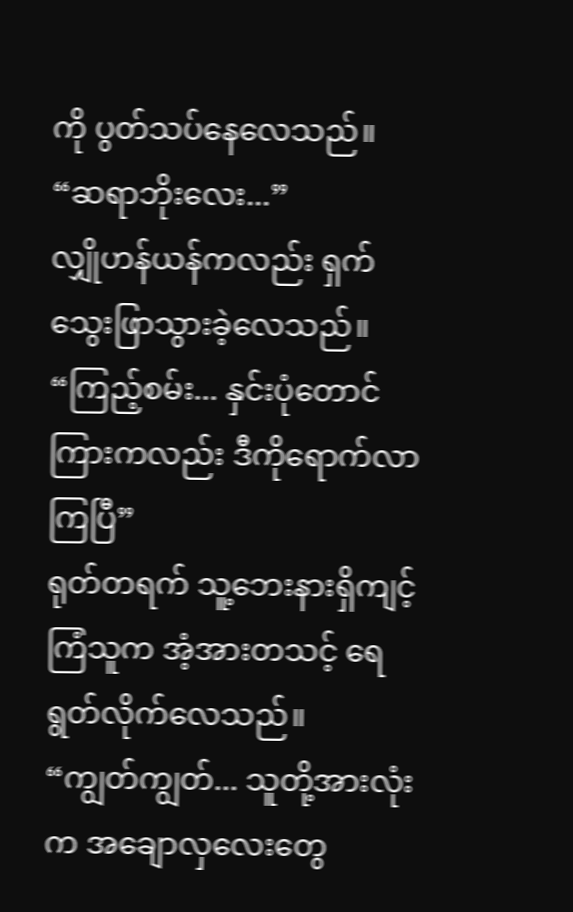ကို ပွတ်သပ်နေလေသည်။
“ဆရာဘိုးလေး...”
လျှိုဟန်ယန်ကလည်း ရှက်သွေးဖြာသွားခဲ့လေသည်။
“ကြည့်စမ်း... နှင်းပုံတောင်ကြားကလည်း ဒီကိုရောက်လာကြပြီ”
ရုတ်တရက် သူ့ဘေးနားရှိကျင့်ကြံသူက အံ့အားတသင့် ရေရွတ်လိုက်လေသည်။
“ကျွတ်ကျွတ်... သူတို့အားလုံးက အချောလှလေးတွေ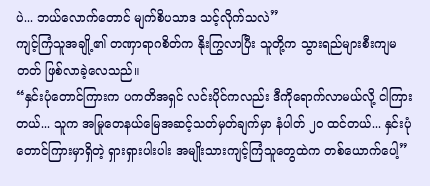ပဲ... ဘယ်လောက်တောင် မျက်စိပသာဒ သင့်လိုက်သလဲ”
ကျင့်ကြံသူအချို့၏ တဏှာရာဂစိတ်က နိုးကြွလာပြီး သူတို့က သွားရည်များစီးကျမတတ် ဖြစ်လာခဲ့လေသည်။
“နှင်းပုံတောင်ကြားက ပကတိအရှင် လင်းပိုင်ကလည်း ဒီကိုရောက်လာမယ်လို့ ငါကြားတယ်... သူက အမြုတေနယ်မြေအဆင့်သတ်မှတ်ချက်မှာ နံပါတ် ၂၀ ထင်တယ်... နှင်းပုံတောင်ကြားမှာရှိတဲ့ ရှားရှားပါးပါး အမျိုးသားကျင့်ကြံသူတွေထဲက တစ်ယောက်ပေါ့”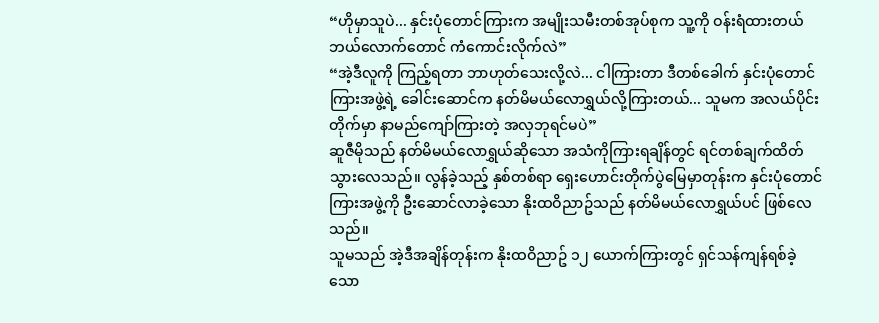“ဟိုမှာသူပဲ... နှင်းပုံတောင်ကြားက အမျိုးသမီးတစ်အုပ်စုက သူ့ကို ဝန်းရံထားတယ် ဘယ်လောက်တောင် ကံကောင်းလိုက်လဲ”
“အဲ့ဒီလူကို ကြည့်ရတာ ဘာဟုတ်သေးလို့လဲ... ငါကြားတာ ဒီတစ်ခေါက် နှင်းပုံတောင်ကြားအဖွဲ့ရဲ့ ခေါင်းဆောင်က နတ်မိမယ်လောရွှယ်လို့ကြားတယ်... သူမက အလယ်ပိုင်းတိုက်မှာ နာမည်ကျော်ကြားတဲ့ အလှဘုရင်မပဲ”
ဆူဇီမိုသည် နတ်မိမယ်လောရွှယ်ဆိုသော အသံကိုကြားရချိန်တွင် ရင်တစ်ချက်ထိတ်သွားလေသည်။ လွန်ခဲ့သည့် နှစ်တစ်ရာ ရှေးဟောင်းတိုက်ပွဲမြေမှာတုန်းက နှင်းပုံတောင်ကြားအဖွဲ့ကို ဦးဆောင်လာခဲ့သော နိုးထဝိညာဥ်သည် နတ်မိမယ်လောရွှယ်ပင် ဖြစ်လေသည်။
သူမသည် အဲ့ဒီအချိန်တုန်းက နိုးထဝိညာဥ် ၁၂ ယောက်ကြားတွင် ရှင်သန်ကျန်ရစ်ခဲ့သော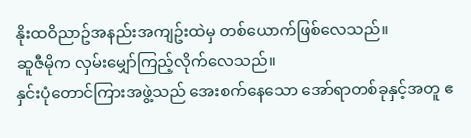နိုးထဝိညာဥ်အနည်းအကျဥ်းထဲမှ တစ်ယောက်ဖြစ်လေသည်။
ဆူဇီမိုက လှမ်းမျှော်ကြည့်လိုက်လေသည်။
နှင်းပုံတောင်ကြားအဖွဲ့သည် အေးစက်နေသော အော်ရာတစ်ခုနှင့်အတူ ဧ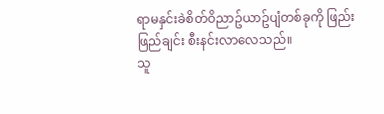ရာမနှင်းခဲစိတ်ဝိညာဥ်ယာဥ်ပျံတစ်ခုကို ဖြည်းဖြည်ချင်း စီးနင်းလာလေသည်။
သူ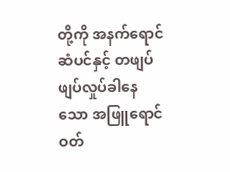တို့ကို အနက်ရောင်ဆံပင်နှင့် တဖျပ်ဖျပ်လှုပ်ခါနေသော အဖြူရောင်ဝတ်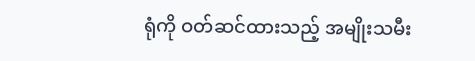ရုံကို ဝတ်ဆင်ထားသည့် အမျိုးသမီး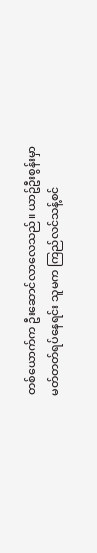တစ်ယောက်က ဦးဆောင်လာလေသည်။ ယာဥ်ဦးစွန်းမှာ မတ်တတ်ရပ်နေရင်း သူမက ကြည်လင်သန့်စင်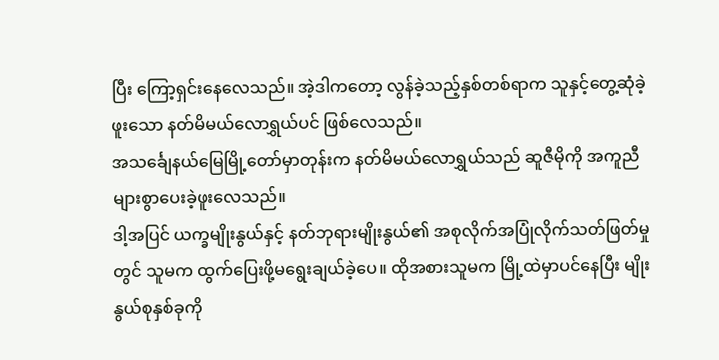ပြီး ကြော့ရှင်းနေလေသည်။ အဲ့ဒါကတော့ လွန်ခဲ့သည့်နှစ်တစ်ရာက သူနှင့်တွေ့ဆုံခဲ့ဖူးသော နတ်မိမယ်လောရွှယ်ပင် ဖြစ်လေသည်။
အသင်္ချေနယ်မြေမြို့တော်မှာတုန်းက နတ်မိမယ်လောရွှယ်သည် ဆူဇီမိုကို အကူညီများစွာပေးခဲ့ဖူးလေသည်။
ဒါ့အပြင် ယက္ခမျိုးနွယ်နှင့် နတ်ဘုရားမျိုးနွယ်၏ အစုလိုက်အပြုံလိုက်သတ်ဖြတ်မှုတွင် သူမက ထွက်ပြေးဖို့မရွေးချယ်ခဲ့ပေ။ ထိုအစားသူမက မြို့ထဲမှာပင်နေပြီး မျိုးနွယ်စုနှစ်ခုကို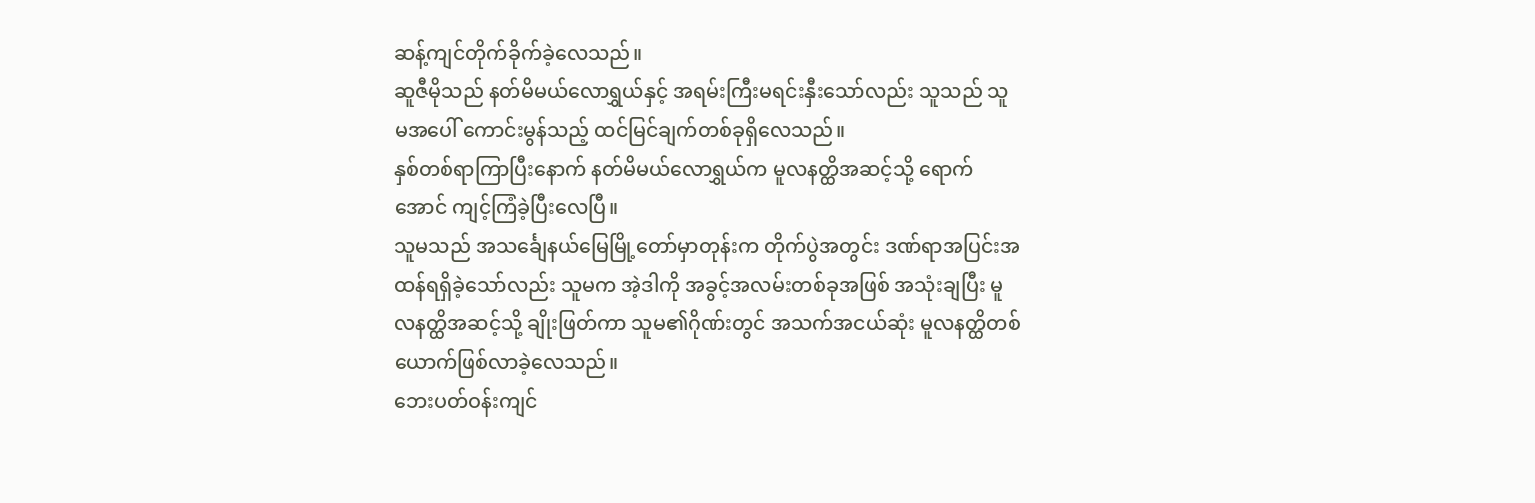ဆန့်ကျင်တိုက်ခိုက်ခဲ့လေသည်။
ဆူဇီမိုသည် နတ်မိမယ်လောရွှယ်နှင့် အရမ်းကြီးမရင်းနှီးသော်လည်း သူသည် သူမအပေါ် ကောင်းမွန်သည့် ထင်မြင်ချက်တစ်ခုရှိလေသည်။
နှစ်တစ်ရာကြာပြီးနောက် နတ်မိမယ်လောရွှယ်က မူလနတ္ထိအဆင့်သို့ ရောက်အောင် ကျင့်ကြံခဲ့ပြီးလေပြီ။
သူမသည် အသင်္ချေနယ်မြေမြို့တော်မှာတုန်းက တိုက်ပွဲအတွင်း ဒဏ်ရာအပြင်းအထန်ရရှိခဲ့သော်လည်း သူမက အဲ့ဒါကို အခွင့်အလမ်းတစ်ခုအဖြစ် အသုံးချပြီး မူလနတ္ထိအဆင့်သို့ ချိုးဖြတ်ကာ သူမ၏ဂိုဏ်းတွင် အသက်အငယ်ဆုံး မူလနတ္ထိတစ်ယောက်ဖြစ်လာခဲ့လေသည်။
ဘေးပတ်ဝန်းကျင်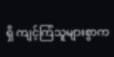ရှိ ကျင့်ကြံသူများစွာက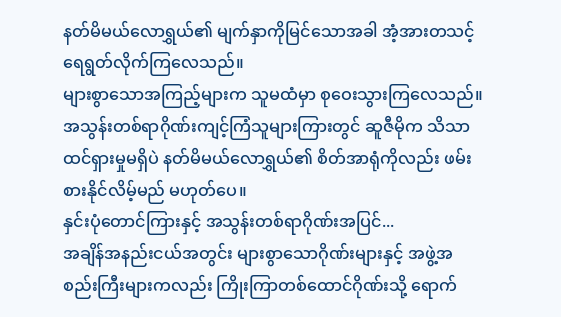နတ်မိမယ်လောရွှယ်၏ မျက်နှာကိုမြင်သောအခါ အံ့အားတသင့်ရေရွတ်လိုက်ကြလေသည်။
များစွာသောအကြည့်များက သူမထံမှာ စုဝေးသွားကြလေသည်။ အသွန်းတစ်ရာဂိုဏ်းကျင့်ကြံသူများကြားတွင် ဆူဇီမိုက သိသာထင်ရှားမှုမရှိပဲ နတ်မိမယ်လောရွှယ်၏ စိတ်အာရုံကိုလည်း ဖမ်းစားနိုင်လိမ့်မည် မဟုတ်ပေ။
နှင်းပုံတောင်ကြားနှင့် အသွန်းတစ်ရာဂိုဏ်းအပြင်...
အချိန်အနည်းငယ်အတွင်း များစွာသောဂိုဏ်းများနှင့် အဖွဲ့အစည်းကြီးများကလည်း ကြိုးကြာတစ်ထောင်ဂိုဏ်းသို့ ရောက်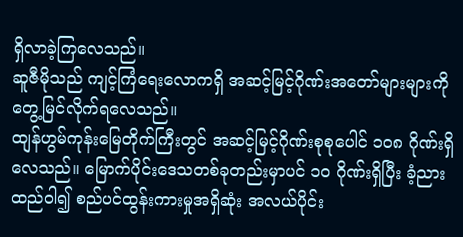ရှိလာခဲ့ကြလေသည်။
ဆူဇီမိုသည် ကျင့်ကြံရေးလောကရှိ အဆင့်မြင့်ဂိုဏ်းအတော်များများကို တွေ့မြင်လိုက်ရလေသည်။
ထျန်ဟွမ်ကုန်းမြေတိုက်ကြီးတွင် အဆင့်မြင့်ဂိုဏ်းစုစုပေါင် ၁၀၈ ဂိုဏ်းရှိလေသည်။ မြောက်ပိုင်းဒေသတစ်ခုတည်းမှာပင် ၁၀ ဂိုဏ်းရှိပြီး ခံ့ညားထည်ဝါ၍ စည်ပင်ထွန်းကားမှုအရှိဆုံး အလယ်ပိုင်း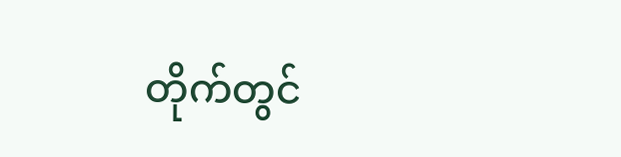တိုက်တွင်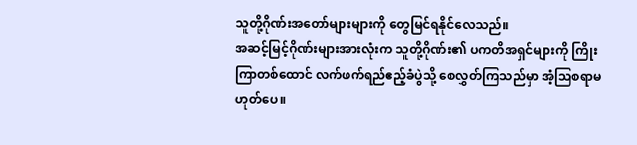သူတို့ဂိုဏ်းအတော်များများကို တွေမြင်ရနိုင်လေသည်။
အဆင့်မြင့်ဂိုဏ်းများအားလုံးက သူတို့ဂိုဏ်း၏ ပကတိအရှင်များကို ကြိုးကြာတစ်ထောင် လက်ဖက်ရည်ဧည့်ခံပွဲသို့ စေလွှတ်ကြသည်မှာ အံ့ဩစရာမဟုတ်ပေ။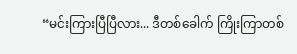“မင်းကြားပြီပြီလား... ဒီတစ်ခေါက် ကြိုးကြာတစ်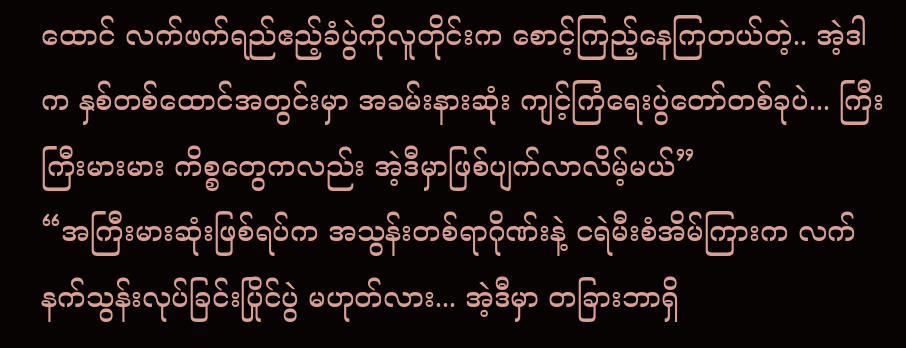ထောင် လက်ဖက်ရည်ဧည့်ခံပွဲကိုလူတိုင်းက စောင့်ကြည့်နေကြတယ်တဲ့.. အဲ့ဒါက နှစ်တစ်ထောင်အတွင်းမှာ အခမ်းနားဆုံး ကျင့်ကြံရေးပွဲတော်တစ်ခုပဲ... ကြီးကြီးမားမား ကိစ္စတွေကလည်း အဲ့ဒီမှာဖြစ်ပျက်လာလိမ့်မယ်”
“အကြီးမားဆုံးဖြစ်ရပ်က အသွန်းတစ်ရာဂိုဏ်းနဲ့ ငရဲမီးစံအိမ်ကြားက လက်နက်သွန်းလုပ်ခြင်းပြိုင်ပွဲ မဟုတ်လား... အဲ့ဒီမှာ တခြားဘာရှိ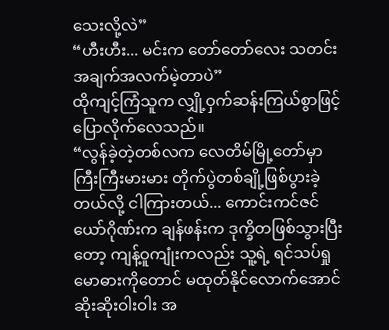သေးလို့လဲ”
“ဟီးဟီး... မင်းက တော်တော်လေး သတင်းအချက်အလက်မဲ့တာပဲ”
ထိုကျင့်ကြံသူက လျှို့ဝှက်ဆန်းကြယ်စွာဖြင့် ပြောလိုက်လေသည်။
“လွန်ခဲ့တဲ့တစ်လက လေတိမ်မြို့တော်မှာ ကြီးကြီးမားမား တိုက်ပွဲတစ်ချို့ဖြစ်ပွားခဲ့တယ်လို့ ငါကြားတယ်... ကောင်းကင်ဇင်ယော်ဂိုဏ်းက ချန်ဖန်းက ဒုက္ခိတဖြစ်သွားပြီးတော့ ကျန့်ဝူကျုံးကလည်း သူ့ရဲ့ ရင်သပ်ရှုမောဓားကိုတောင် မထုတ်နိုင်လောက်အောင် ဆိုးဆိုးဝါးဝါး အ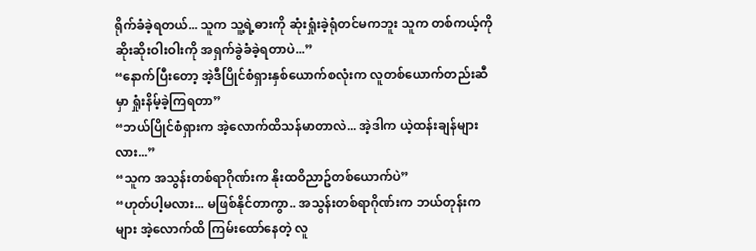ရိုက်ခံခဲ့ရတယ်... သူက သူ့ရဲ့ဓားကို ဆုံးရှုံးခဲ့ရုံတင်မကဘူး သူက တစ်ကယ့်ကို ဆိုးဆိုးဝါးဝါးကို အရှက်ခွဲခံခဲ့ရတာပဲ...”
“နောက်ပြီးတော့ အဲ့ဒီပြိုင်စံရှားနှစ်ယောက်စလုံးက လူတစ်ယောက်တည်းဆီမှာ ရှုံးနိမ့်ခဲ့ကြရတာ”
“ဘယ်ပြိုင်စံရှားက အဲ့လောက်ထိသန်မာတာလဲ... အဲ့ဒါက ယဲ့ထန်းချန်များလား...”
“သူက အသွန်းတစ်ရာဂိုဏ်းက နိုးထဝိညာဥ်တစ်ယောက်ပဲ”
“ဟုတ်ပါ့မလား... မဖြစ်နိုင်တာကွာ.. အသွန်းတစ်ရာဂိုဏ်းက ဘယ်တုန်းကများ အဲ့လောက်ထိ ကြမ်းထော်နေတဲ့ လူ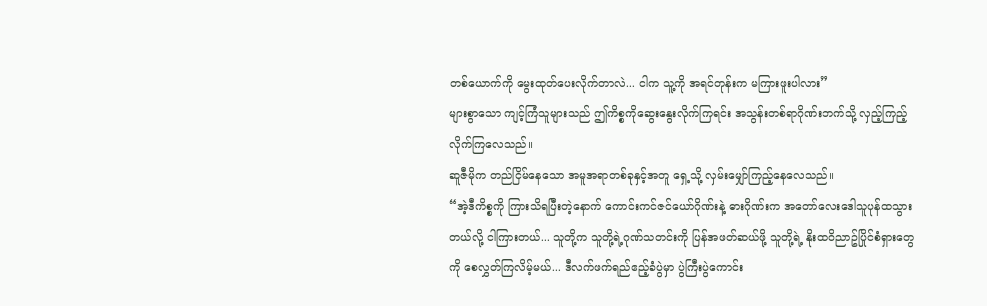တစ်ယောက်ကို မွေးထုတ်ပေးလိုက်တာလဲ... ငါက သူ့ကို အရင်တုန်းက မကြားဖူးပါလား”
များစွာသော ကျင့်ကြံသူများသည် ဤကိစ္စကိုဆွေးနွေးလိုက်ကြရင်း အသွန်းတစ်ရာဂိုဏ်းဘက်သို့ လှည့်ကြည့်လိုက်ကြလေသည်။
ဆူဇီမိုက တည်ငြိမ်နေသော အမူအရာတစ်ခုနှင့်အတူ ရှေ့သို့ လှမ်းမျှော်ကြည့်နေလေသည်။
“အဲ့ဒီကိစ္စကို ကြားသိရပြီးတဲ့နောက် ကောင်းကင်ဇင်ယော်ဂိုဏ်းနဲ့ ဓားဂိုဏ်းက အတော်လေးဒေါသူပုန်ထသွားတယ်လို့ ငါကြားတယ်... သူတို့က သူတို့ရဲ့ဂုဏ်သတင်းကို ပြန်အဖတ်ဆယ်ဖို့ သူတို့ရဲ့ နိုးထဝိညာဥ်ပြိုင်စံရှားတွေကို စေလွှတ်ကြလိမ့်မယ်... ဒီလက်ဖက်ရည်ဧည့်ခံပွဲမှာ ပွဲကြီးပွဲကောင်း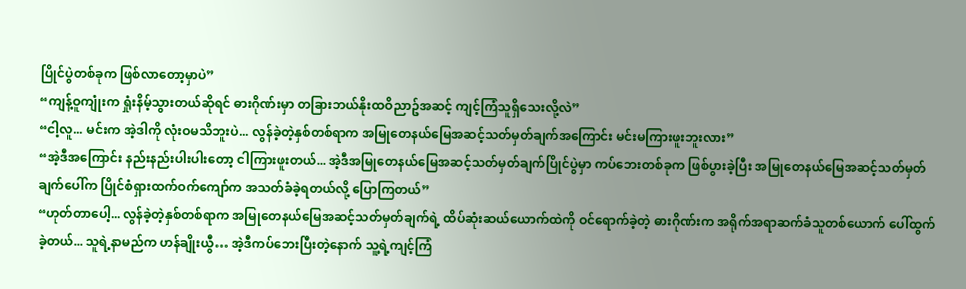ပြိုင်ပွဲတစ်ခုက ဖြစ်လာတော့မှာပဲ”
“ကျန့်ဝူကျုံးက ရှုံးနိမ့်သွားတယ်ဆိုရင် ဓားဂိုဏ်းမှာ တခြားဘယ်နိုးထဝိညာဥ်အဆင့် ကျင့်ကြံသူရှိသေးလို့လဲ”
“ငါ့လူ... မင်းက အဲ့ဒါကို လုံးဝမသိဘူးပဲ... လွန်ခဲ့တဲ့နှစ်တစ်ရာက အမြုတေနယ်မြေအဆင့်သတ်မှတ်ချက်အကြောင်း မင်းမကြားဖူးဘူးလား”
“အဲ့ဒီအကြောင်း နည်းနည်းပါးပါးတော့ ငါကြားဖူးတယ်... အဲ့ဒီအမြုတေနယ်မြေအဆင့်သတ်မှတ်ချက်ပြိုင်ပွဲမှာ ကပ်ဘေးတစ်ခုက ဖြစ်ပွားခဲ့ပြီး အမြုတေနယ်မြေအဆင့်သတ်မှတ်ချက်ပေါ်က ပြိုင်စံရှားထက်ဝက်ကျော်က အသတ်ခံခဲ့ရတယ်လို့ ပြောကြတယ်”
“ဟုတ်တာပေါ့... လွန်ခဲ့တဲ့နှစ်တစ်ရာက အမြုတေနယ်မြေအဆင့်သတ်မှတ်ချက်ရဲ့ ထိပ်ဆုံးဆယ်ယောက်ထဲကို ဝင်ရောက်ခဲ့တဲ့ ဓားဂိုဏ်းက အရိုက်အရာဆက်ခံသူတစ်ယောက် ပေါ်ထွက်ခဲ့တယ်... သူရဲ့နာမည်က ဟန်ချိုးယွီ… အဲ့ဒီကပ်ဘေးပြီးတဲ့နောက် သူ့ရဲ့ကျင့်ကြံ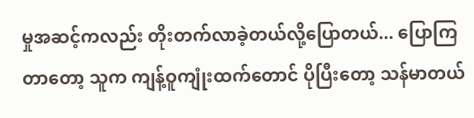မှုအဆင့်ကလည်း တိုးတက်လာခဲ့တယ်လို့ပြောတယ်... ပြောကြတာတော့ သူက ကျန့်ဝူကျုံးထက်တောင် ပိုပြီးတော့ သန်မာတယ်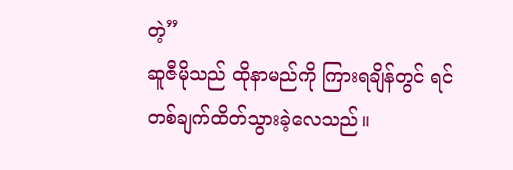တဲ့”
ဆူဇီမိုသည် ထိုနာမည်ကို ကြားရချိန်တွင် ရင်တစ်ချက်ထိတ်သွားခဲ့လေသည်။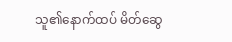သူ၏နောက်ထပ် မိတ်ဆွေ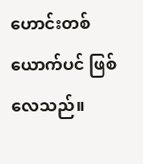ဟောင်းတစ်ယောက်ပင် ဖြစ်လေသည်။